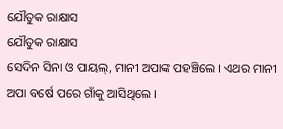ଯୌତୁକ ରାକ୍ଷାସ
ଯୌତୁକ ରାକ୍ଷାସ
ସେଦିନ ସିନା ଓ ପାୟଲ୍, ମାନୀ ଅପାଙ୍କ ପହଞ୍ଚିଲେ । ଏଥର ମାନୀ ଅପା ବର୍ଷେ ପରେ ଗାଁକୁ ଆସିଥିଲେ ।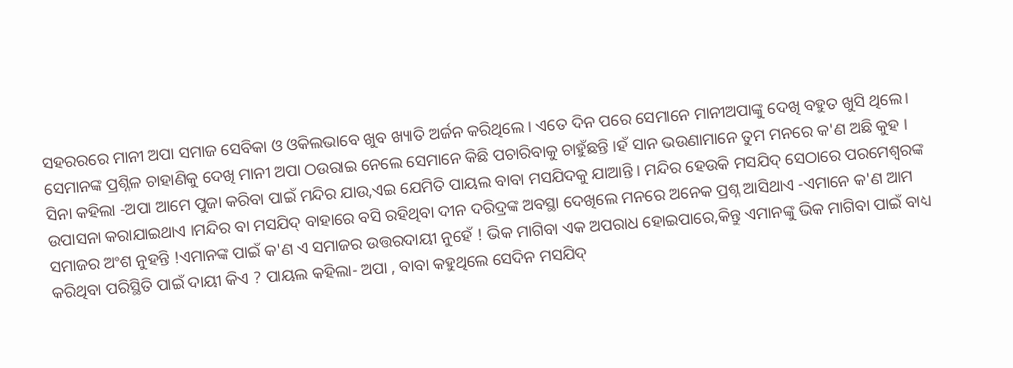ସହରରରେ ମାନୀ ଅପା ସମାଜ ସେବିକା ଓ ଓକିଲଭାବେ ଖୁବ ଖ୍ୟାତି ଅର୍ଜନ କରିଥିଲେ । ଏତେ ଦିନ ପରେ ସେମାନେ ମାନୀଅପାଙ୍କୁ ଦେଖି ବହୁତ ଖୁସି ଥିଲେ। ସେମାନଙ୍କ ପ୍ରଶ୍ନିଳ ଚାହାଣିକୁ ଦେଖି ମାନୀ ଅପା ଠଉରାଇ ନେଲେ ସେମାନେ କିଛି ପଚାରିବାକୁ ଚାହୁଁଛନ୍ତି ।ହଁ ସାନ ଭଉଣାମାନେ ତୁମ ମନରେ କ'ଣ ଅଛି କୁହ । ସିନା କହିଲା -ଅପା ଆମେ ପୁଜା କରିବା ପାଇଁ ମନ୍ଦିର ଯାଉ,ଏଇ ଯେମିତି ପାୟଲ ବାବା ମସଯିଦକୁ ଯାଆନ୍ତି । ମନ୍ଦିର ହେଉକି ମସଯିଦ୍ ସେଠାରେ ପରମେଶ୍ବରଙ୍କ ଉପାସନା କରାଯାଇଥାଏ ।ମନ୍ଦିର ବା ମସଯିଦ୍ ବାହାରେ ବସି ରହିଥିବା ଦୀନ ଦରିଦ୍ରଙ୍କ ଅବସ୍ଥା ଦେଖିଲେ ମନରେ ଅନେକ ପ୍ରଶ୍ନ ଆସିଥାଏ -ଏମାନେ କ'ଣ ଆମ ସମାଜର ଅଂଶ ନୁହନ୍ତି !ଏମାନଙ୍କ ପାଇଁ କ'ଣ ଏ ସମାଜର ଉତ୍ତରଦାୟୀ ନୁହେଁ ! ଭିକ ମାଗିବା ଏକ ଅପରାଧ ହୋଇପାରେ,କିନ୍ତୁ ଏମାନଙ୍କୁ ଭିକ ମାଗିବା ପାଇଁ ବାଧ୍ୟ କରିଥିବା ପରିସ୍ଥିତି ପାଇଁ ଦାୟୀ କିଏ ? ପାୟଲ କହିଲା- ଅପା , ବାବା କହୁଥିଲେ ସେଦିନ ମସଯିଦ୍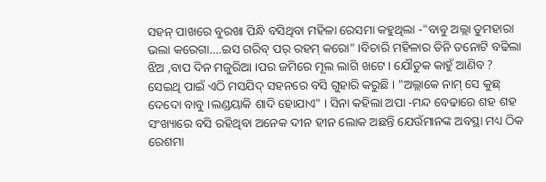ସହନ୍ ପାଖରେ ବୁରଖା ପିନ୍ଧି ବସିଥିବା ମହିଳା ରେସମା କହୁଥିଲା -"ବାବୁ ଅଲ୍ଲା ତୁମହାରା ଭଲା କରେଗା....ଇସ ଗରିବ୍ ପର୍ ରହମ୍ କରୋ" ।ବିଚାରି ମହିଳାର ତିନି ତନୋଟି ବଢିଲା ଝିଅ ,ବାପ ଦିନ ମଜୁରିଆ ।ପର ଜମିରେ ମୂଲ ଲାଗି ଖଟେ । ଯୌତୁକ କାହୁଁ ଆଣିବ ? ସେଇଥି ପାଇଁ ଏଠି ମସଯିଦ୍ ସହନରେ ବସି ଗୁହାରି କରୁଛି । "ଅଲ୍ଲାକେ ନାମ୍ ସେ କୁଛ୍ ଦେଦୋ ବାବୁ ।ଲଣ୍ଡୟାକି ଶାଦି ହୋଯାଏ" । ସିନା କହିଲା ଅପା -ମନ୍ଦ ବେଢାରେ ଶହ ଶହ ସଂଖ୍ୟାରେ ବସି ରହିଥିବା ଅନେକ ଦୀନ ହୀନ ଲୋକ ଅଛନ୍ତି ଯେଉଁମାନଙ୍କ ଅବସ୍ଥା ମଧ୍ୟ ଠିକ ରେଶମା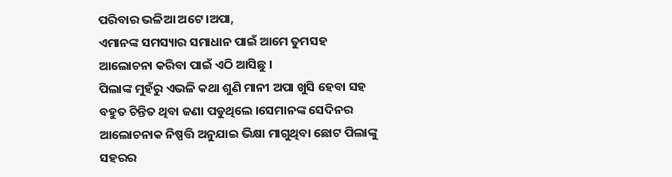ପରିବାର ଭଳିଆ ଅଟେ ।ଅପା,
ଏମାନଙ୍କ ସମସ୍ୟାର ସମାଧାନ ପାଇଁ ଆମେ ତୁମସହ ଆଲୋଚନା କରିବା ପାଇଁ ଏଠି ଆସିଛୁ ।
ପିଲାଙ୍କ ମୁହଁରୁ ଏଭଳି କଥା ଶୁଣି ମାନୀ ଅପା ଖୁସି ହେବା ସହ ବହୁତ ଚିନ୍ତିତ ଥିବା ଜଣା ପଡୁଥିଲେ ।ସେମାନଙ୍କ ସେଦିନର ଆଲୋଚନାକ ନିଷ୍ପତ୍ତି ଅନୁଯାଇ ଭିକ୍ଷା ମାଗୁଥିବା ଛୋଟ ପିଲାଙ୍କୁ ସହରର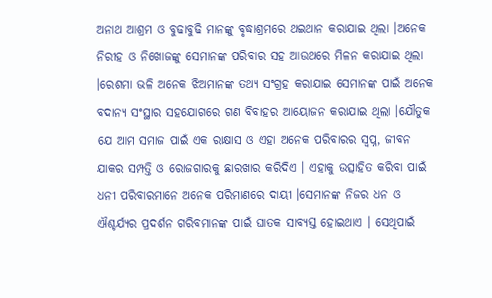ଅନାଥ ଆଶ୍ରମ ଓ ବୁଢାବୁଢି ମାନଙ୍କୁ ବୃଦ୍ଧାଶ୍ରମରେ ଥଇଥାନ କରାଯାଇ ଥିଲା ।ଅନେକ ନିରୀହ ଓ ନିଖୋଜଙ୍କୁ ସେମାନଙ୍କ ପରିବାର ସହ ଆଉଥରେ ମିଳନ କରାଯାଇ ଥିଲା ।ରେଶମା ଭଳି ଅନେକ ଝିଅମାନଙ୍କ ତଥ୍ୟ ସଂଗ୍ରହ କରାଯାଇ ସେମାନଙ୍କ ପାଇଁ ଅନେକ ବଦାନ୍ୟ ସଂସ୍ଥାର ସହଯୋଗରେ ଗଣ ବିବାହର ଆୟୋଜନ କରାଯାଇ ଥିଲା ।ଯୌତୁକ ଯେ ଆମ ସମାଜ ପାଇଁ ଏକ ରାକ୍ଷାସ ଓ ଏହା ଅନେକ ପରିବାରର ସ୍ବପ୍ନ, ଜୀବନ ଯାକର ସମ୍ପତ୍ତି ଓ ରୋଜଗାରକୁ ଛାରଖାର କରିଦିଏ । ଏହାକୁ ଉତ୍ସାହିତ କରିବା ପାଇଁ ଧନୀ ପରିବାରମାନେ ଅନେକ ପରିମାଣରେ ଦାୟୀ ।ସେମାନଙ୍କ ନିଜର ଧନ ଓ ଐଶ୍ଚର୍ଯ୍ୟର ପ୍ରଦର୍ଶନ ଗରିବମାନଙ୍କ ପାଇଁ ଘାତକ ସାବ୍ୟସ୍ତ ହୋଇଥାଏ । ସେଥିପାଇଁ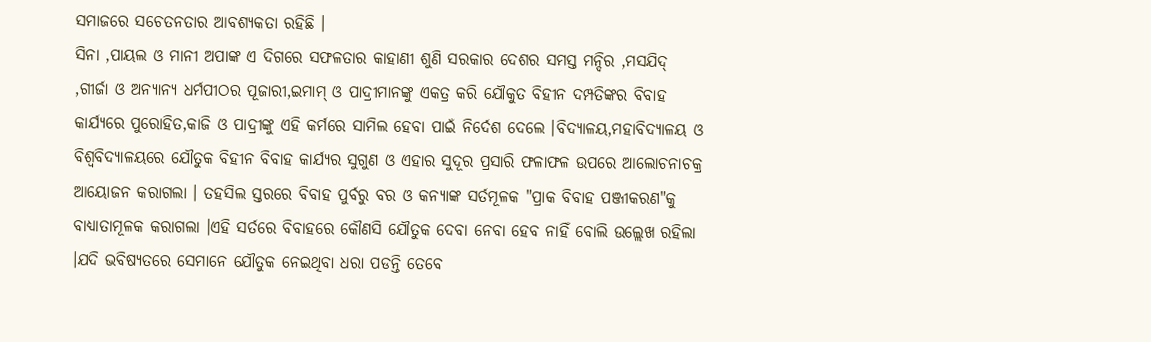ସମାଜରେ ସଚେତନତାର ଆବଶ୍ୟକତା ରହିଛି ।
ସିନା ,ପାୟଲ ଓ ମାନୀ ଅପାଙ୍କ ଏ ଦିଗରେ ସଫଳତାର କାହାଣୀ ଶୁଣି ସରକାର ଦେଶର ସମସ୍ତ ମନ୍ଦିର ,ମସଯିଦ୍ ,ଗୀର୍ଜା ଓ ଅନ୍ୟାନ୍ୟ ଧର୍ମପୀଠର ପୂଜାରୀ,ଇମାମ୍ ଓ ପାଦ୍ରୀମାନଙ୍କୁ ଏକତ୍ର କରି ଯୌକୁତ ବିହୀନ ଦମ୍ପତିଙ୍କର ବିବାହ କାର୍ଯ୍ୟରେ ପୁରୋହିତ,କାଜି ଓ ପାଦ୍ରୀଙ୍କୁ ଏହି କର୍ମରେ ସାମିଲ ହେବା ପାଇଁ ନିର୍ଦେଶ ଦେଲେ ।ବିଦ୍ୟାଳୟ,ମହାବିଦ୍ୟାଳୟ ଓ ବିଶ୍ବବିଦ୍ୟାଳୟରେ ଯୌତୁକ ବିହୀନ ବିବାହ କାର୍ଯ୍ୟର ସୁଗୁଣ ଓ ଏହାର ସୁଦୂର ପ୍ରସାରି ଫଳାଫଳ ଉପରେ ଆଲୋଚନାଚକ୍ର ଆୟୋଜନ କରାଗଲା । ତହସିଲ ସ୍ତରରେ ବିବାହ ପୁର୍ବରୁ ବର ଓ କନ୍ୟାଙ୍କ ସର୍ତମୂଳକ "ପ୍ରାକ ବିବାହ ପଞ୍ଜୀକରଣ"କୁ ବାଧ୍ୟାତାମୂଳକ କରାଗଲା ।ଏହି ସର୍ତରେ ବିବାହରେ କୌଣସି ଯୌତୁକ ଦେବା ନେବା ହେବ ନାହିଁ ବୋଲି ଉଲ୍ଲେଖ ରହିଲା ।ଯଦି ଭବିଷ୍ୟତରେ ସେମାନେ ଯୌତୁକ ନେଇଥିବା ଧରା ପଡନ୍ତି ତେବେ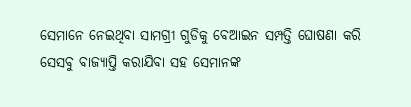ସେମାନେ ନେଇଥିବା ସାମଗ୍ରୀ ଗୁଡିକୁ ବେଆଇନ ସମ୍ପତ୍ତି ଘୋଷଣା କରି ସେସବୁ ବାଜ୍ୟାପ୍ତି କରାଯିବା ସହ ସେମାନଙ୍କ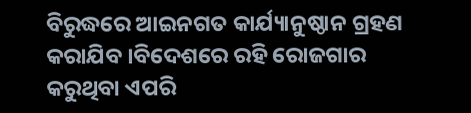ବିରୁଦ୍ଧରେ ଆଇନଗତ କାର୍ଯ୍ୟାନୁଷ୍ଠାନ ଗ୍ରହଣ କରାଯିବ ।ବିଦେଶରେ ରହି ରୋଜଗାର କରୁଥିବା ଏପରି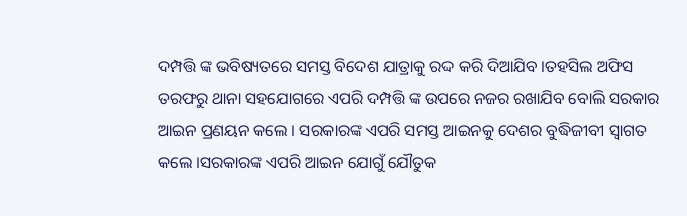ଦମ୍ପତ୍ତି ଙ୍କ ଭବିଷ୍ୟତରେ ସମସ୍ତ ବିଦେଶ ଯାତ୍ରାକୁ ରଦ୍ଦ କରି ଦିଆଯିବ ।ତହସିଲ ଅଫିସ ତରଫରୁ ଥାନା ସହଯୋଗରେ ଏପରି ଦମ୍ପତ୍ତି ଙ୍କ ଉପରେ ନଜର ରଖାଯିବ ବୋଲି ସରକାର ଆଇନ ପ୍ରଣୟନ କଲେ । ସରକାରଙ୍କ ଏପରି ସମସ୍ତ ଆଇନକୁ ଦେଶର ବୁଦ୍ଧିଜୀବୀ ସ୍ବାଗତ କଲେ ।ସରକାରଙ୍କ ଏପରି ଆଇନ ଯୋଗୁଁ ଯୌତୁକ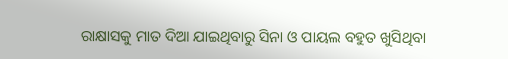ରାକ୍ଷାସକୁ ମାତ ଦିଆ ଯାଇଥିବାରୁ ସିନା ଓ ପାୟଲ ବହୁତ ଖୁସିଥିବା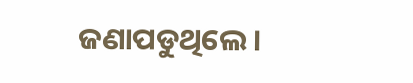ଜଣାପଡୁଥିଲେ ।